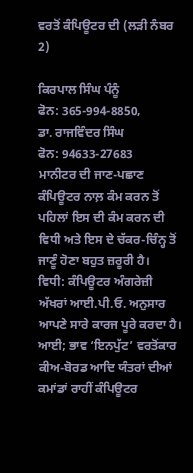ਵਰਤੋਂ ਕੰਪਿਊਟਰ ਦੀ (ਲੜੀ ਨੰਬਰ 2)

ਕਿਰਪਾਲ ਸਿੰਘ ਪੰਨੂੰ
ਫੋਨ: 365-994-8850,
ਡਾ. ਰਾਜਵਿੰਦਰ ਸਿੰਘ
ਫੋਨ: 94633-27683
ਮਾਨੀਟਰ ਦੀ ਜਾਣ-ਪਛਾਣ
ਕੰਪਿਊਟਰ ਨਾਲ਼ ਕੰਮ ਕਰਨ ਤੋਂ ਪਹਿਲਾਂ ਇਸ ਦੀ ਕੰਮ ਕਰਨ ਦੀ ਵਿਧੀ ਅਤੇ ਇਸ ਦੇ ਚੱਕਰ-ਚਿੰਨ੍ਹ ਤੋਂ ਜਾਣੂੰ ਹੋਣਾ ਬਹੁਤ ਜ਼ਰੂਰੀ ਹੈ।
ਵਿਧੀ: ਕੰਪਿਊਟਰ ਅੰਗਰੇਜ਼ੀ ਅੱਖਰਾਂ ਆਈ.ਪੀ.ਓ. ਅਨੁਸਾਰ ਆਪਣੇ ਸਾਰੇ ਕਾਰਜ ਪੂਰੇ ਕਰਦਾ ਹੈ। ਆਈ; ਭਾਵ ‘ਇਨਪੁੱਟ’ ਵਰਤੋਂਕਾਰ ਕੀਅ-ਬੋਰਡ ਆਦਿ ਯੰਤਰਾਂ ਦੀਆਂ ਕਮਾਂਡਾਂ ਰਾਹੀਂ ਕੰਪਿਊਟਰ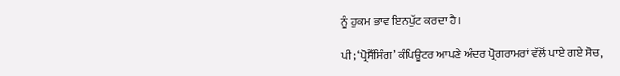ਨੂੰ ਹੁਕਮ ਭਾਵ ਇਨਪੁੱਟ ਕਰਦਾ ਹੈ।

ਪੀ; ‘ਪ੍ਰੋਸੈੱਸਿੰਗ’ ਕੰਪਿਊਟਰ ਆਪਣੇ ਅੰਦਰ ਪ੍ਰੋਗਰਾਮਰਾਂ ਵੱਲੋਂ ਪਾਏ ਗਏ ਸੋਚ,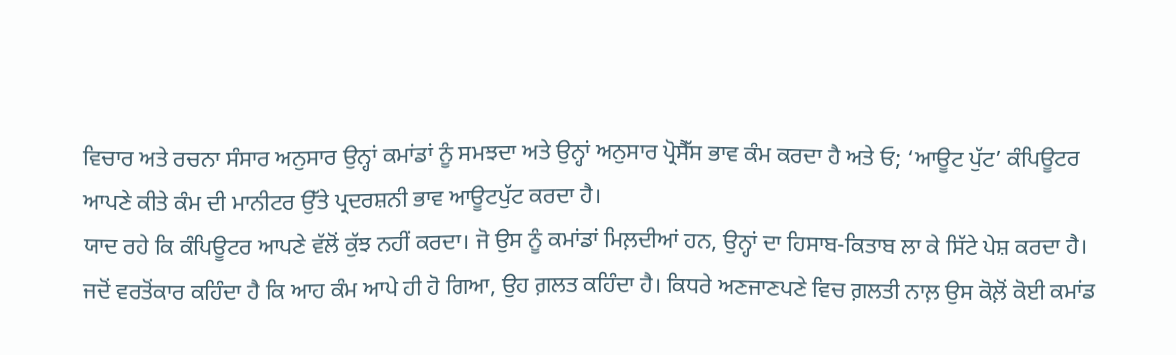ਵਿਚਾਰ ਅਤੇ ਰਚਨਾ ਸੰਸਾਰ ਅਨੁਸਾਰ ਉਨ੍ਹਾਂ ਕਮਾਂਡਾਂ ਨੂੰ ਸਮਝਦਾ ਅਤੇ ਉਨ੍ਹਾਂ ਅਨੁਸਾਰ ਪ੍ਰੋਸੈੱਸ ਭਾਵ ਕੰਮ ਕਰਦਾ ਹੈ ਅਤੇ ਓ; ‘ਆਊਟ ਪੁੱਟ’ ਕੰਪਿਊਟਰ ਆਪਣੇ ਕੀਤੇ ਕੰਮ ਦੀ ਮਾਨੀਟਰ ਉੱਤੇ ਪ੍ਰਦਰਸ਼ਨੀ ਭਾਵ ਆਊਟਪੁੱਟ ਕਰਦਾ ਹੈ।
ਯਾਦ ਰਹੇ ਕਿ ਕੰਪਿਊਟਰ ਆਪਣੇ ਵੱਲੋਂ ਕੁੱਝ ਨਹੀਂ ਕਰਦਾ। ਜੋ ਉਸ ਨੂੰ ਕਮਾਂਡਾਂ ਮਿਲ਼ਦੀਆਂ ਹਨ, ਉਨ੍ਹਾਂ ਦਾ ਹਿਸਾਬ-ਕਿਤਾਬ ਲਾ ਕੇ ਸਿੱਟੇ ਪੇਸ਼ ਕਰਦਾ ਹੈ। ਜਦੋਂ ਵਰਤੋਂਕਾਰ ਕਹਿੰਦਾ ਹੈ ਕਿ ਆਹ ਕੰਮ ਆਪੇ ਹੀ ਹੋ ਗਿਆ, ਉਹ ਗ਼ਲਤ ਕਹਿੰਦਾ ਹੈ। ਕਿਧਰੇ ਅਣਜਾਣਪਣੇ ਵਿਚ ਗ਼ਲਤੀ ਨਾਲ਼ ਉਸ ਕੋਲ਼ੋਂ ਕੋਈ ਕਮਾਂਡ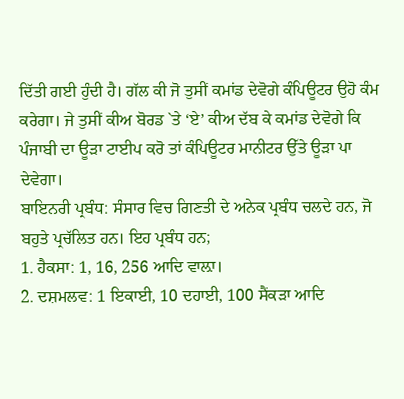ਦਿੱਤੀ ਗਈ ਹੁੰਦੀ ਹੈ। ਗੱਲ ਕੀ ਜੋ ਤੁਸੀਂ ਕਮਾਂਡ ਦੇਵੋਗੇ ਕੰਪਿਊਟਰ ਉਹੋ ਕੰਮ ਕਰੇਗਾ। ਜੇ ਤੁਸੀਂ ਕੀਅ ਬੋਰਡ `ਤੇ ‘ਏ’ ਕੀਅ ਦੱਬ ਕੇ ਕਮਾਂਡ ਦੇਵੋਗੇ ਕਿ ਪੰਜਾਬੀ ਦਾ ਊੜਾ ਟਾਈਪ ਕਰੋ ਤਾਂ ਕੰਪਿਊਟਰ ਮਾਨੀਟਰ ਉੱਤੇ ਊੜਾ ਪਾ ਦੇਵੇਗਾ।
ਬਾਇਨਰੀ ਪ੍ਰਬੰਧ: ਸੰਸਾਰ ਵਿਚ ਗਿਣਤੀ ਦੇ ਅਨੇਕ ਪ੍ਰਬੰਧ ਚਲਦੇ ਹਨ, ਜੋ ਬਹੁਤੇ ਪ੍ਰਚੱਲਿਤ ਹਨ। ਇਹ ਪ੍ਰਬੰਧ ਹਨ;
1. ਹੈਕਸਾ: 1, 16, 256 ਆਦਿ ਵਾਲ਼ਾ।
2. ਦਸ਼ਮਲਵ: 1 ਇਕਾਈ, 10 ਦਹਾਈ, 100 ਸੈਂਕੜਾ ਆਦਿ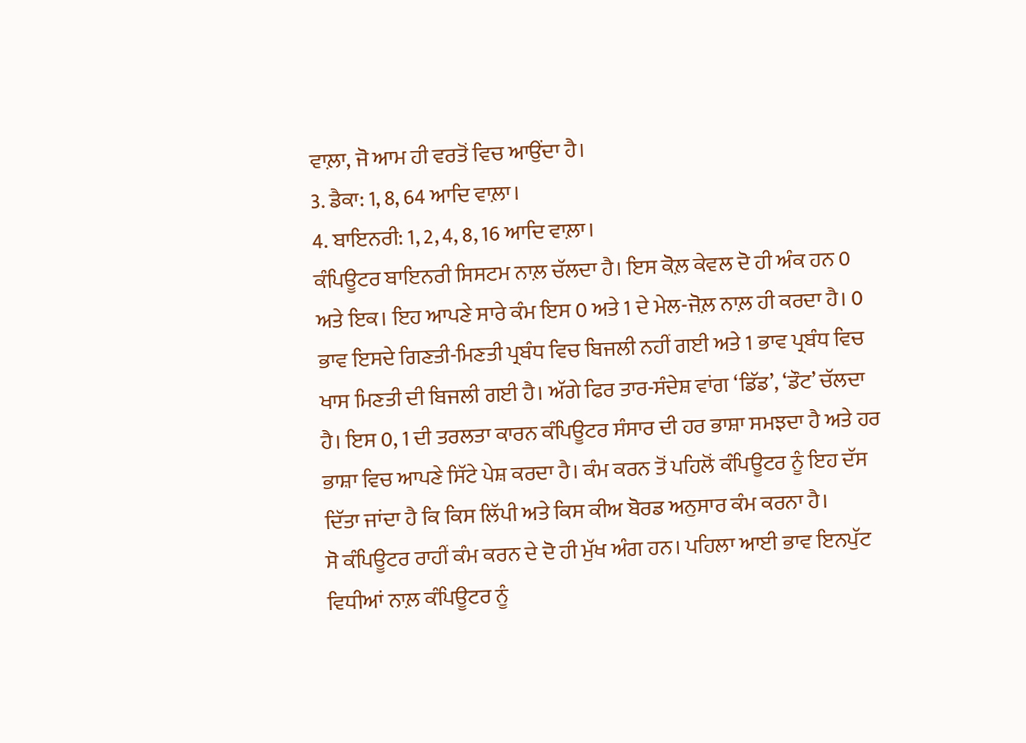ਵਾਲ਼ਾ, ਜੋ ਆਮ ਹੀ ਵਰਤੋਂ ਵਿਚ ਆਉਂਦਾ ਹੈ।
3. ਡੈਕਾ: 1, 8, 64 ਆਦਿ ਵਾਲ਼ਾ।
4. ਬਾਇਨਰੀ: 1, 2, 4, 8, 16 ਆਦਿ ਵਾਲ਼ਾ।
ਕੰਪਿਊਟਰ ਬਾਇਨਰੀ ਸਿਸਟਮ ਨਾਲ਼ ਚੱਲਦਾ ਹੈ। ਇਸ ਕੋਲ਼ ਕੇਵਲ ਦੋ ਹੀ ਅੰਕ ਹਨ 0 ਅਤੇ ਇਕ। ਇਹ ਆਪਣੇ ਸਾਰੇ ਕੰਮ ਇਸ 0 ਅਤੇ 1 ਦੇ ਮੇਲ-ਜੋਲ਼ ਨਾਲ਼ ਹੀ ਕਰਦਾ ਹੈ। 0 ਭਾਵ ਇਸਦੇ ਗਿਣਤੀ-ਮਿਣਤੀ ਪ੍ਰਬੰਧ ਵਿਚ ਬਿਜਲੀ ਨਹੀਂ ਗਈ ਅਤੇ 1 ਭਾਵ ਪ੍ਰਬੰਧ ਵਿਚ ਖਾਸ ਮਿਣਤੀ ਦੀ ਬਿਜਲੀ ਗਈ ਹੈ। ਅੱਗੇ ਫਿਰ ਤਾਰ-ਸੰਦੇਸ਼ ਵਾਂਗ ‘ਡਿੱਡ’, ‘ਡੌਟ’ ਚੱਲਦਾ ਹੈ। ਇਸ 0, 1 ਦੀ ਤਰਲਤਾ ਕਾਰਨ ਕੰਪਿਊਟਰ ਸੰਸਾਰ ਦੀ ਹਰ ਭਾਸ਼ਾ ਸਮਝਦਾ ਹੈ ਅਤੇ ਹਰ ਭਾਸ਼ਾ ਵਿਚ ਆਪਣੇ ਸਿੱਟੇ ਪੇਸ਼ ਕਰਦਾ ਹੈ। ਕੰਮ ਕਰਨ ਤੋਂ ਪਹਿਲੋਂ ਕੰਪਿਊਟਰ ਨੂੰ ਇਹ ਦੱਸ ਦਿੱਤਾ ਜਾਂਦਾ ਹੈ ਕਿ ਕਿਸ ਲਿੱਪੀ ਅਤੇ ਕਿਸ ਕੀਅ ਬੋਰਡ ਅਨੁਸਾਰ ਕੰਮ ਕਰਨਾ ਹੈ।
ਸੋ ਕੰਪਿਊਟਰ ਰਾਹੀਂ ਕੰਮ ਕਰਨ ਦੇ ਦੋ ਹੀ ਮੁੱਖ ਅੰਗ ਹਨ। ਪਹਿਲਾ ਆਈ ਭਾਵ ਇਨਪੁੱਟ ਵਿਧੀਆਂ ਨਾਲ਼ ਕੰਪਿਊਟਰ ਨੂੰ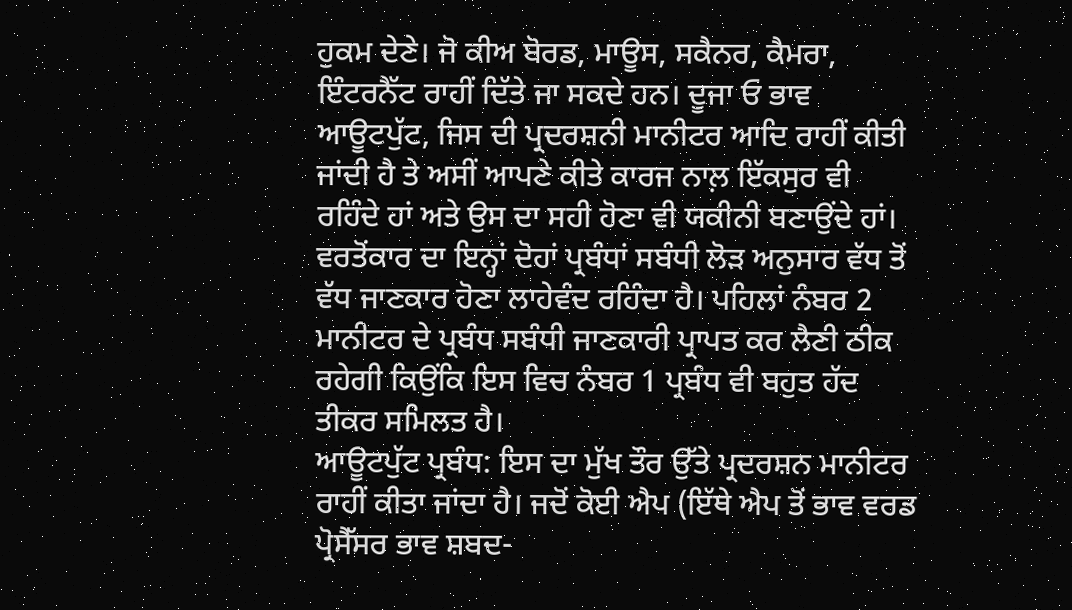ਹੁਕਮ ਦੇਣੇ। ਜੋ ਕੀਅ ਬੋਰਡ, ਮਾਊਸ, ਸਕੈਨਰ, ਕੈਮਰਾ, ਇੰਟਰਨੈੱਟ ਰਾਹੀਂ ਦਿੱਤੇ ਜਾ ਸਕਦੇ ਹਨ। ਦੂਜਾ ਓ ਭਾਵ ਆਊਟਪੁੱਟ, ਜਿਸ ਦੀ ਪ੍ਰਦਰਸ਼ਨੀ ਮਾਨੀਟਰ ਆਦਿ ਰਾਹੀਂ ਕੀਤੀ ਜਾਂਦੀ ਹੈ ਤੇ ਅਸੀਂ ਆਪਣੇ ਕੀਤੇ ਕਾਰਜ ਨਾਲ਼ ਇੱਕਸੁਰ ਵੀ ਰਹਿੰਦੇ ਹਾਂ ਅਤੇ ਉਸ ਦਾ ਸਹੀ ਹੋਣਾ ਵੀ ਯਕੀਨੀ ਬਣਾਉਂਦੇ ਹਾਂ। ਵਰਤੋਂਕਾਰ ਦਾ ਇਨ੍ਹਾਂ ਦੋਹਾਂ ਪ੍ਰਬੰਧਾਂ ਸਬੰਧੀ ਲੋੜ ਅਨੁਸਾਰ ਵੱਧ ਤੋਂ ਵੱਧ ਜਾਣਕਾਰ ਹੋਣਾ ਲਾਹੇਵੰਦ ਰਹਿੰਦਾ ਹੈ। ਪਹਿਲਾਂ ਨੰਬਰ 2 ਮਾਨੀਟਰ ਦੇ ਪ੍ਰਬੰਧ ਸਬੰਧੀ ਜਾਣਕਾਰੀ ਪ੍ਰਾਪਤ ਕਰ ਲੈਣੀ ਠੀਕ ਰਹੇਗੀ ਕਿਉਂਕਿ ਇਸ ਵਿਚ ਨੰਬਰ 1 ਪ੍ਰਬੰਧ ਵੀ ਬਹੁਤ ਹੱਦ ਤੀਕਰ ਸਮਿਲਤ ਹੈ।
ਆਊਟਪੁੱਟ ਪ੍ਰਬੰਧ: ਇਸ ਦਾ ਮੁੱਖ ਤੌਰ ਉੱਤੇ ਪ੍ਰਦਰਸ਼ਨ ਮਾਨੀਟਰ ਰਾਹੀਂ ਕੀਤਾ ਜਾਂਦਾ ਹੈ। ਜਦੋਂ ਕੋਈ ਐਪ (ਇੱਥੇ ਐਪ ਤੋਂ ਭਾਵ ਵਰਡ ਪ੍ਰੋਸੈੱਸਰ ਭਾਵ ਸ਼ਬਦ-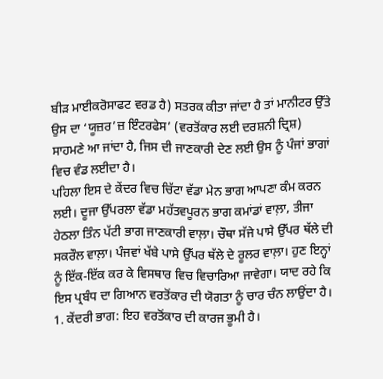ਬੀੜ ਮਾਈਕਰੋਸਾਫਟ ਵਰਡ ਹੈ) ਸਤਰਕ ਕੀਤਾ ਜਾਂਦਾ ਹੈ ਤਾਂ ਮਾਨੀਟਰ ਉੱਤੇ ਉਸ ਦਾ ‘ਯੂਜ਼ਰ’ਜ਼ ਇੰਟਰਫੇਸ’ (ਵਰਤੋਂਕਾਰ ਲਈ ਦਰਸ਼ਨੀ ਦ੍ਰਿਸ਼) ਸਾਹਮਣੇ ਆ ਜਾਂਦਾ ਹੈ, ਜਿਸ ਦੀ ਜਾਣਕਾਰੀ ਦੇਣ ਲਈ ਉਸ ਨੂੰ ਪੰਜਾਂ ਭਾਗਾਂ ਵਿਚ ਵੰਡ ਲਈਦਾ ਹੈ।
ਪਹਿਲਾ ਇਸ ਦੇ ਕੇਂਦਰ ਵਿਚ ਚਿੱਟਾ ਵੱਡਾ ਮੇਨ ਭਾਗ ਆਪਣਾ ਕੰਮ ਕਰਨ ਲਈ। ਦੂਜਾ ਉੱਪਰਲਾ ਵੱਡਾ ਮਹੱਤਵਪੂਰਨ ਭਾਗ ਕਮਾਂਡਾਂ ਵਾਲ਼ਾ, ਤੀਜਾ ਹੇਠਲਾ ਤਿੰਨ ਪੱਟੀ ਭਾਗ ਜਾਣਕਾਰੀ ਵਾਲ਼ਾ। ਚੌਥਾ ਸੱਜੇ ਪਾਸੇ ਉੱਪਰ ਥੱਲੇ ਦੀ ਸਕਰੌਲ ਵਾਲ਼ਾ। ਪੰਜਵਾਂ ਖੱਬੇ ਪਾਸੇ ਉੱਪਰ ਥੱਲੇ ਦੇ ਰੂਲਰ ਵਾਲ਼ਾ। ਹੁਣ ਇਨ੍ਹਾਂ ਨੂੰ ਇੱਕ-ਇੱਕ ਕਰ ਕੇ ਵਿਸਥਾਰ ਵਿਚ ਵਿਚਾਰਿਆ ਜਾਵੇਗਾ। ਯਾਦ ਰਹੇ ਕਿ ਇਸ ਪ੍ਰਬੰਧ ਦਾ ਗਿਆਨ ਵਰਤੋਂਕਾਰ ਦੀ ਯੋਗਤਾ ਨੂੰ ਚਾਰ ਚੰਨ ਲਾਉਂਦਾ ਹੈ।
1. ਕੇਂਦਰੀ ਭਾਗ: ਇਹ ਵਰਤੋਂਕਾਰ ਦੀ ਕਾਰਜ ਭੂਮੀ ਹੈ।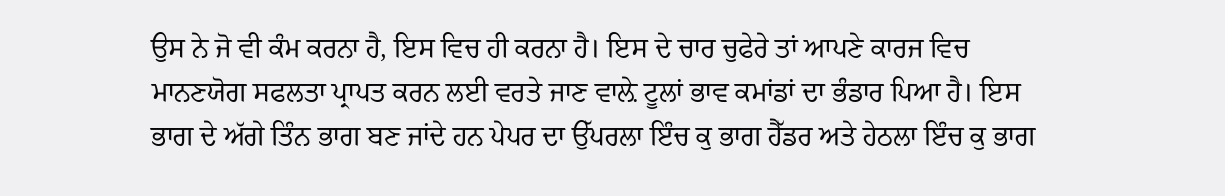ਉਸ ਨੇ ਜੋ ਵੀ ਕੰਮ ਕਰਨਾ ਹੈ, ਇਸ ਵਿਚ ਹੀ ਕਰਨਾ ਹੈ। ਇਸ ਦੇ ਚਾਰ ਚੁਫੇਰੇ ਤਾਂ ਆਪਣੇ ਕਾਰਜ ਵਿਚ ਮਾਨਣਯੋਗ ਸਫਲਤਾ ਪ੍ਰਾਪਤ ਕਰਨ ਲਈ ਵਰਤੇ ਜਾਣ ਵਾਲ਼ੇ ਟੂਲਾਂ ਭਾਵ ਕਮਾਂਡਾਂ ਦਾ ਭੰਡਾਰ ਪਿਆ ਹੈ। ਇਸ ਭਾਗ ਦੇ ਅੱਗੇ ਤਿੰਨ ਭਾਗ ਬਣ ਜਾਂਦੇ ਹਨ ਪੇਪਰ ਦਾ ਉੱਪਰਲਾ ਇੰਚ ਕੁ ਭਾਗ ਹੈੱਡਰ ਅਤੇ ਹੇਠਲਾ ਇੰਚ ਕੁ ਭਾਗ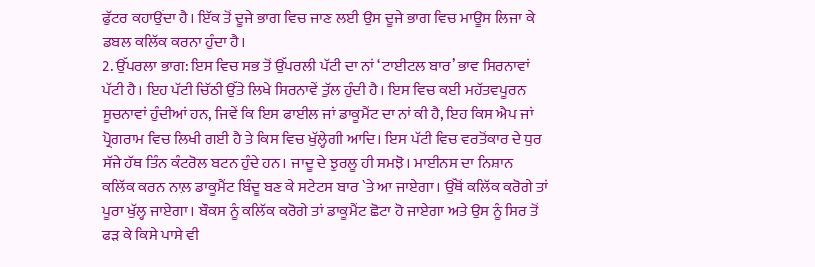ਫੁੱਟਰ ਕਹਾਉਂਦਾ ਹੈ। ਇੱਕ ਤੋਂ ਦੂਜੇ ਭਾਗ ਵਿਚ ਜਾਣ ਲਈ ਉਸ ਦੂਜੇ ਭਾਗ ਵਿਚ ਮਾਊਸ ਲਿਜਾ ਕੇ ਡਬਲ ਕਲਿੱਕ ਕਰਨਾ ਹੁੰਦਾ ਹੈ।
2. ਉੱਪਰਲਾ ਭਾਗ: ਇਸ ਵਿਚ ਸਭ ਤੋਂ ਉੱਪਰਲੀ ਪੱਟੀ ਦਾ ਨਾਂ ‘ਟਾਈਟਲ ਬਾਰ’ ਭਾਵ ਸਿਰਨਾਵਾਂ ਪੱਟੀ ਹੈ। ਇਹ ਪੱਟੀ ਚਿੱਠੀ ਉੱਤੇ ਲਿਖੇ ਸਿਰਨਾਵੇਂ ਤੁੱਲ ਹੁੰਦੀ ਹੈ। ਇਸ ਵਿਚ ਕਈ ਮਹੱਤਵਪੂਰਨ ਸੂਚਨਾਵਾਂ ਹੁੰਦੀਆਂ ਹਨ, ਜਿਵੇਂ ਕਿ ਇਸ ਫਾਈਲ ਜਾਂ ਡਾਕੂਮੈਂਟ ਦਾ ਨਾਂ ਕੀ ਹੈ, ਇਹ ਕਿਸ ਐਪ ਜਾਂ ਪ੍ਰੋਗਰਾਮ ਵਿਚ ਲਿਖੀ ਗਈ ਹੈ ਤੇ ਕਿਸ ਵਿਚ ਖੁੱਲ੍ਹੇਗੀ ਆਦਿ। ਇਸ ਪੱਟੀ ਵਿਚ ਵਰਤੋਂਕਾਰ ਦੇ ਧੁਰ ਸੱਜੇ ਹੱਥ ਤਿੰਨ ਕੰਟਰੋਲ ਬਟਨ ਹੁੰਦੇ ਹਨ। ਜਾਦੂ ਦੇ ਝੁਰਲੂ ਹੀ ਸਮਝੋ। ਮਾਈਨਸ ਦਾ ਨਿਸ਼ਾਨ ਕਲਿੱਕ ਕਰਨ ਨਾਲ਼ ਡਾਕੂਮੈਂਟ ਬਿੰਦੂ ਬਣ ਕੇ ਸਟੇਟਸ ਬਾਰ `ਤੇ ਆ ਜਾਏਗਾ। ਉੱਥੋਂ ਕਲਿੱਕ ਕਰੋਗੇ ਤਾਂ ਪੂਰਾ ਖੁੱਲ੍ਹ ਜਾਏਗਾ। ਬੌਕਸ ਨੂੰ ਕਲਿੱਕ ਕਰੋਗੇ ਤਾਂ ਡਾਕੂਮੈਂਟ ਛੋਟਾ ਹੋ ਜਾਏਗਾ ਅਤੇ ਉਸ ਨੂੰ ਸਿਰ ਤੋਂ ਫੜ ਕੇ ਕਿਸੇ ਪਾਸੇ ਵੀ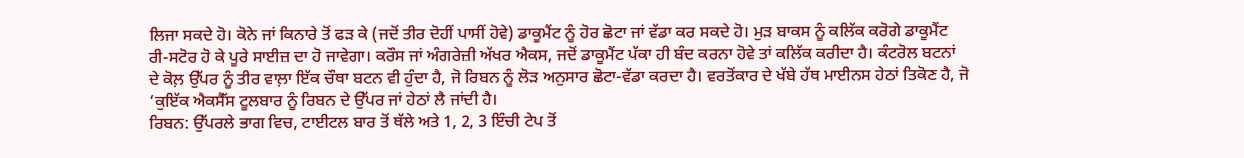ਲਿਜਾ ਸਕਦੇ ਹੋ। ਕੋਨੇ ਜਾਂ ਕਿਨਾਰੇ ਤੋਂ ਫੜ ਕੇ (ਜਦੋਂ ਤੀਰ ਦੋਹੀਂ ਪਾਸੀਂ ਹੋਵੇ) ਡਾਕੂਮੈਂਟ ਨੂੰ ਹੋਰ ਛੋਟਾ ਜਾਂ ਵੱਡਾ ਕਰ ਸਕਦੇ ਹੋ। ਮੁੜ ਬਾਕਸ ਨੂੰ ਕਲਿੱਕ ਕਰੋਗੇ ਡਾਕੂਮੈਂਟ ਰੀ-ਸਟੋਰ ਹੋ ਕੇ ਪੂਰੇ ਸਾਈਜ਼ ਦਾ ਹੋ ਜਾਵੇਗਾ। ਕਰੌਸ ਜਾਂ ਅੰਗਰੇਜ਼ੀ ਅੱਖਰ ਐਕਸ, ਜਦੋਂ ਡਾਕੂਮੈਂਟ ਪੱਕਾ ਹੀ ਬੰਦ ਕਰਨਾ ਹੋਵੇ ਤਾਂ ਕਲਿੱਕ ਕਰੀਦਾ ਹੈ। ਕੰਟਰੋਲ ਬਟਨਾਂ ਦੇ ਕੋਲ਼ ਉੱਪਰ ਨੂੰ ਤੀਰ ਵਾਲ਼ਾ ਇੱਕ ਚੌਥਾ ਬਟਨ ਵੀ ਹੁੰਦਾ ਹੈ, ਜੋ ਰਿਬਨ ਨੂੰ ਲੋੜ ਅਨੁਸਾਰ ਛੋਟਾ-ਵੱਡਾ ਕਰਦਾ ਹੈ। ਵਰਤੋਂਕਾਰ ਦੇ ਖੱਬੇ ਹੱਥ ਮਾਈਨਸ ਹੇਠਾਂ ਤਿਕੋਣ ਹੈ, ਜੋ ‘ਕੁਇੱਕ ਐਕਸੈੱਸ ਟੂਲਬਾਰ ਨੂੰ ਰਿਬਨ ਦੇ ਉੱਪਰ ਜਾਂ ਹੇਠਾਂ ਲੈ ਜਾਂਦੀ ਹੈ।
ਰਿਬਨ: ਉੱਪਰਲੇ ਭਾਗ ਵਿਚ, ਟਾਈਟਲ ਬਾਰ ਤੋਂ ਥੱਲੇ ਅਤੇ 1, 2, 3 ਇੰਚੀ ਟੇਪ ਤੋਂ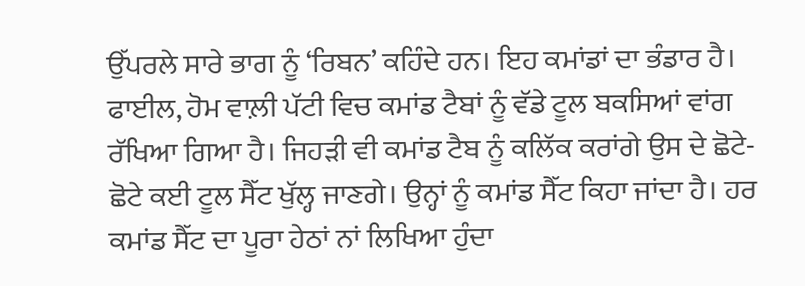ਉੱਪਰਲੇ ਸਾਰੇ ਭਾਗ ਨੂੰ ‘ਰਿਬਨ’ ਕਹਿੰਦੇ ਹਨ। ਇਹ ਕਮਾਂਡਾਂ ਦਾ ਭੰਡਾਰ ਹੈ। ਫਾਈਲ, ਹੋਮ ਵਾਲ਼ੀ ਪੱਟੀ ਵਿਚ ਕਮਾਂਡ ਟੈਬਾਂ ਨੂੰ ਵੱਡੇ ਟੂਲ ਬਕਸਿਆਂ ਵਾਂਗ ਰੱਖਿਆ ਗਿਆ ਹੈ। ਜਿਹੜੀ ਵੀ ਕਮਾਂਡ ਟੈਬ ਨੂੰ ਕਲਿੱਕ ਕਰਾਂਗੇ ਉਸ ਦੇ ਛੋਟੇ-ਛੋਟੇ ਕਈ ਟੂਲ ਸੈੱਟ ਖੁੱਲ੍ਹ ਜਾਣਗੇ। ਉਨ੍ਹਾਂ ਨੂੰ ਕਮਾਂਡ ਸੈੱਟ ਕਿਹਾ ਜਾਂਦਾ ਹੈ। ਹਰ ਕਮਾਂਡ ਸੈੱਟ ਦਾ ਪੂਰਾ ਹੇਠਾਂ ਨਾਂ ਲਿਖਿਆ ਹੁੰਦਾ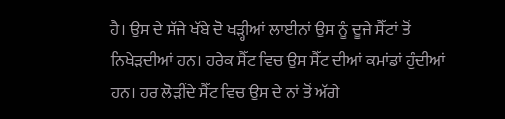ਹੈ। ਉਸ ਦੇ ਸੱਜੇ ਖੱਬੇ ਦੋ ਖੜ੍ਹੀਆਂ ਲਾਈਨਾਂ ਉਸ ਨੂੰ ਦੂਜੇ ਸੈੱਟਾਂ ਤੋਂ ਨਿਖੇੜਦੀਆਂ ਹਨ। ਹਰੇਕ ਸੈੱਟ ਵਿਚ ਉਸ ਸੈੱਟ ਦੀਆਂ ਕਮਾਂਡਾਂ ਹੁੰਦੀਆਂ ਹਨ। ਹਰ ਲੋੜੀਂਦੇ ਸੈੱਟ ਵਿਚ ਉਸ ਦੇ ਨਾਂ ਤੋਂ ਅੱਗੇ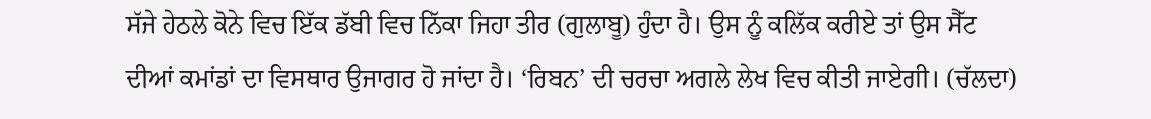ਸੱਜੇ ਹੇਠਲੇ ਕੋਨੇ ਵਿਚ ਇੱਕ ਡੱਬੀ ਵਿਚ ਨਿੱਕਾ ਜਿਹਾ ਤੀਰ (ਗੁਲਾਬੂ) ਹੁੰਦਾ ਹੈ। ਉਸ ਨੂੰ ਕਲਿੱਕ ਕਰੀਏ ਤਾਂ ਉਸ ਸੈੱਟ ਦੀਆਂ ਕਮਾਂਡਾਂ ਦਾ ਵਿਸਥਾਰ ਉਜਾਗਰ ਹੋ ਜਾਂਦਾ ਹੈ। ‘ਰਿਬਨ’ ਦੀ ਚਰਚਾ ਅਗਲੇ ਲੇਖ ਵਿਚ ਕੀਤੀ ਜਾਏਗੀ। (ਚੱਲਦਾ)